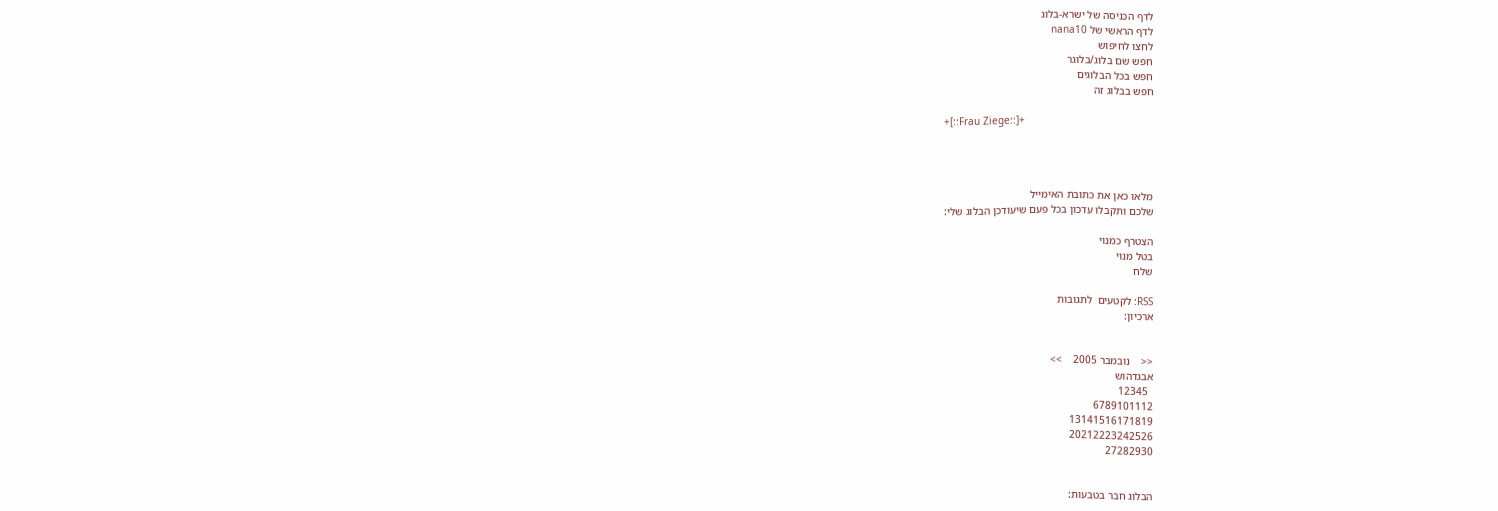לדף הכניסה של ישרא-בלוג
לדף הראשי של nana10
לחצו לחיפוש
חפש שם בלוג/בלוגר
חפש בכל הבלוגים
חפש בבלוג זה

+[::Frau Ziege::]+




מלאו כאן את כתובת האימייל
שלכם ותקבלו עדכון בכל פעם שיעודכן הבלוג שלי:

הצטרף כמנוי
בטל מנוי
שלח

RSS: לקטעים  לתגובות
ארכיון:


<<    נובמבר 2005    >>
אבגדהוש
  12345
6789101112
13141516171819
20212223242526
27282930


הבלוג חבר בטבעות: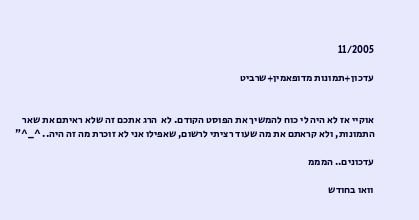11/2005

עדכון+תמונות מדופאמין+שרביט


אוקיי אז לא היה לי כוח להמשיך את הפוסט הקודם. לא  הרג אתכם זה שלא ראיתם את שאר התמונות, ולא קראתם את מה שעוד רציתי לרשום, שאפילו אני לא זוכרת מה זה היה.. ^_^"

עדכונים.. המממ

וואו בחודש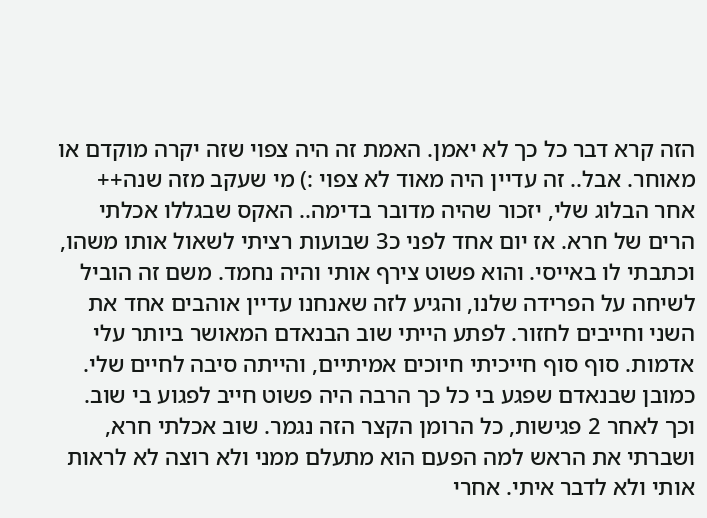הזה קרא דבר כל כך לא יאמן. האמת זה היה צפוי שזה יקרה מוקדם או מאוחר. אבל.. זה עדיין היה מאוד לא צפוי :) מי שעקב מזה שנה++ אחר הבלוג שלי, יזכור שהיה מדובר בדימה.. האקס שבגללו אכלתי הרים של חרא. אז יום אחד לפני כ3 שבועות רציתי לשאול אותו משהו, וכתבתי לו באייסי. והוא פשוט צירף אותי והיה נחמד. משם זה הוביל לשיחה על הפרידה שלנו, והגיע לזה שאנחנו עדיין אוהבים אחד את השני וחייבים לחזור. לפתע הייתי שוב הבנאדם המאושר ביותר עלי אדמות. סוף סוף חייכיתי חיוכים אמיתיים, והייתה סיבה לחיים שלי. כמובן שבנאדם שפגע בי כל כך הרבה היה פשוט חייב לפגוע בי שוב. וכך לאחר 2 פגישות, כל הרומן הקצר הזה נגמר. שוב אכלתי חרא, ושברתי את הראש למה הפעם הוא מתעלם ממני ולא רוצה לא לראות אותי ולא לדבר איתי. אחרי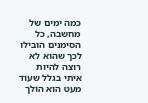כמה ימים של מחשבה, כל הסימנים הובילו לכך שהוא לא רוצה להיות איתי בגלל שעוד מעט הוא הולך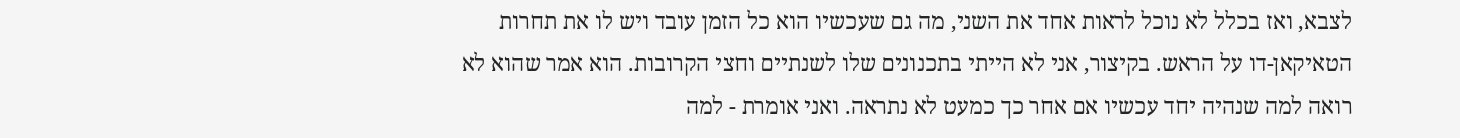לצבא, ואז בכלל לא נוכל לראות אחד את השני, מה גם שעכשיו הוא כל הזמן עובד ויש לו את תחרות הטאיקאן-דו על הראש. בקיצור, אני לא הייתי בתכנונים שלו לשנתיים וחצי הקרובות. הוא אמר שהוא לא רואה למה שנהיה יחד עכשיו אם אחר כך כמעט לא נתראה. ואני אומרת - למה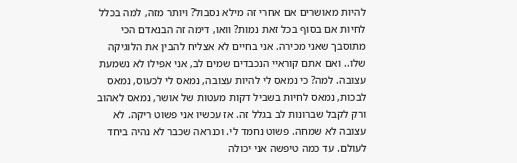להיות מאושרים אם אחרי זה מילא נסבול? ויותר מזה, למה בכלל לחיות אם בסוף בכל זאת נמות? וואו, דימה זה הבנאדם הכי מתוסבך שאני מכירה. אני בחיים לא אצליח להבין את הלוגיקה שלו.. ואם אתם קוראיי הנכבדים שמים לב, אני אפילו לא נשמעת עצובה. למה? כי נמאס לי להיות עצובה, נמאס לי לכעוס, נמאס לבכות, נמאס לחיות בשביל דקות מעטות של אושר, נמאס לאהוב ורק לקבל שברונות לב בגלל זה. אז עכשיו אני פשוט ריקה. לא עצובה לא שמחה. פשוט נחמד לי. וכנראה שכבר לא נהיה ביחד לעולם. עד כמה טיפשה אני יכולה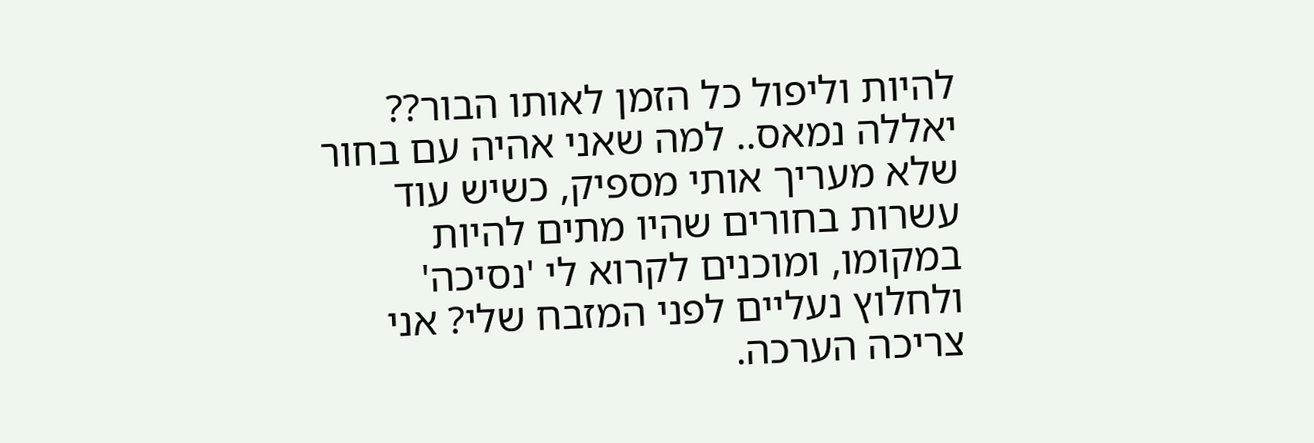להיות וליפול כל הזמן לאותו הבור?? יאללה נמאס.. למה שאני אהיה עם בחור שלא מעריך אותי מספיק, כשיש עוד עשרות בחורים שהיו מתים להיות במקומו, ומוכנים לקרוא לי 'נסיכה' ולחלוץ נעליים לפני המזבח שלי? אני צריכה הערכה.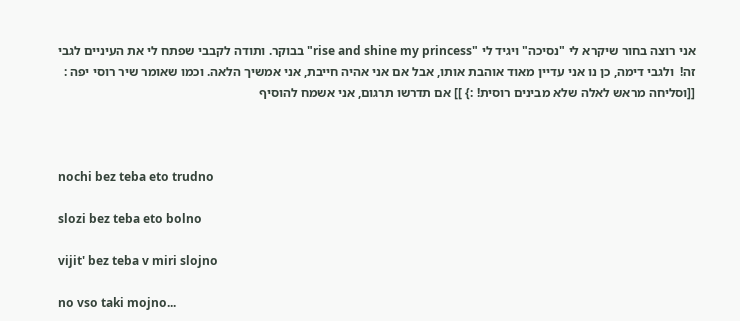אני רוצה בחור שיקרא לי "נסיכה" ויגיד לי "rise and shine my princess" בבוקר. ותודה לקבבי שפתח לי את העיניים לגבי זה!  ולגבי דימה, כן נו אני עדיין מאוד אוהבת אותו, אבל אם אני אהיה חייבת, אני אמשיך הלאה. וכמו שאומר שיר רוסי יפה :  [[וסליחה מראש לאלה שלא מבינים רוסית! :} ]] אם תדרשו תרגום, אני אשמח להוסיף



nochi bez teba eto trudno

slozi bez teba eto bolno

vijit' bez teba v miri slojno

no vso taki mojno...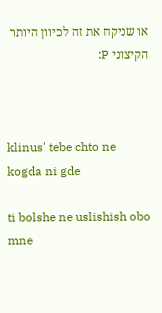או שניקח את זה לכיוון היותר הקיצוני P:



klinus' tebe chto ne kogda ni gde

ti bolshe ne uslishish obo mne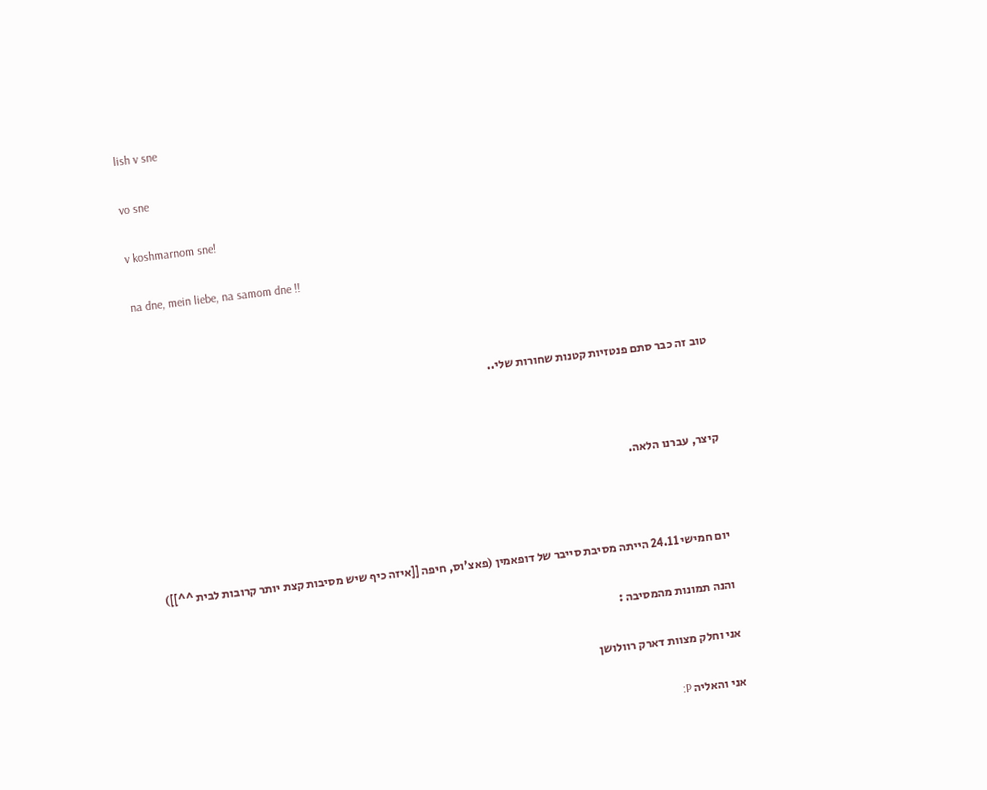lish v sne

vo sne

v koshmarnom sne!

na dne, mein liebe, na samom dne !!



טוב זה כבר סתם פנטזיות קטנות שחורות שלי..



קיצר, עברנו הלאה.



יום חמישי 24.11 הייתה מסיבת סייבר של דופאמין (פאצ'וס, חיפה [[איזה כיף שיש מסיבות קצת יותר קרובות לבית ^^]])

והנה תמונות מהמסיבה :

אני וחלק מצוות דארק רוולושן

אני והאליה P: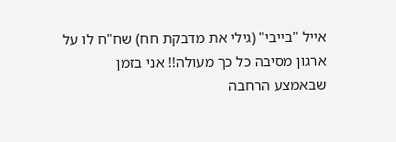אייל "בייבי" (גילי את מדבקת חח) שח"ח לו על ארגון מסיבה כל כך מעולה!! אני בזמן שבאמצע הרחבה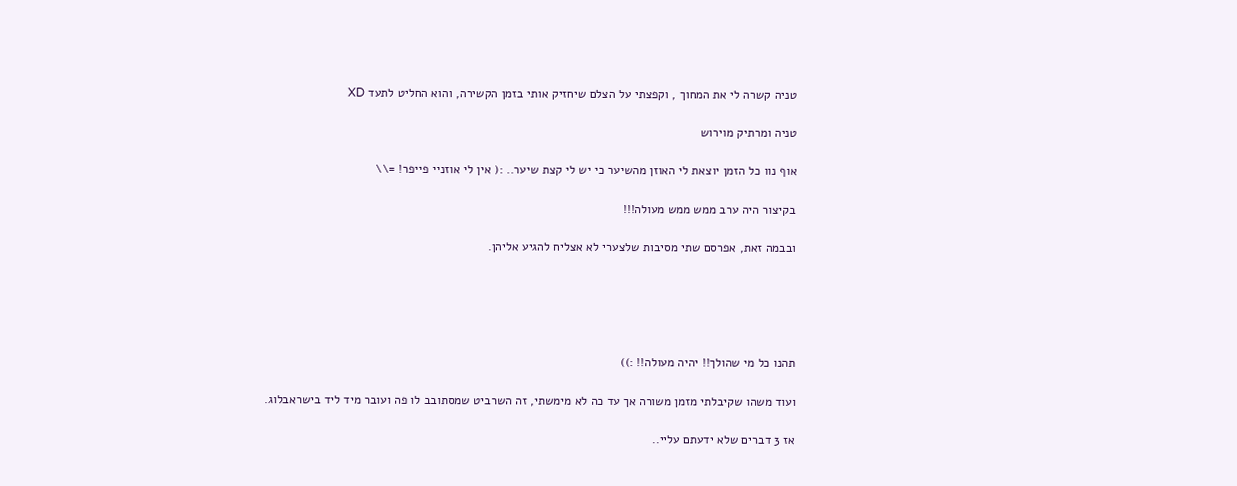טניה קשרה לי את המחוך , וקפצתי על הצלם שיחזיק אותי בזמן הקשירה, והוא החליט לתעד XD

טניה ומרתיק מוירוש

אוף נוו כל הזמן יוצאת לי האוזן מהשיער כי יש לי קצת שיער.. :( אין לי אוזניי פייפר! =\\

בקיצור היה ערב ממש ממש מעולה!!!

ובבמה זאת, אפרסם שתי מסיבות שלצערי לא אצליח להגיע אליהן.





תהנו כל מי שהולך!! יהיה מעולה!! :))

ועוד משהו שקיבלתי מזמן משורה אך עד כה לא מימשתי, זה השרביט שמסתובב לו פה ועובר מיד ליד בישראבלוג.

אז 3 דברים שלא ידעתם עליי..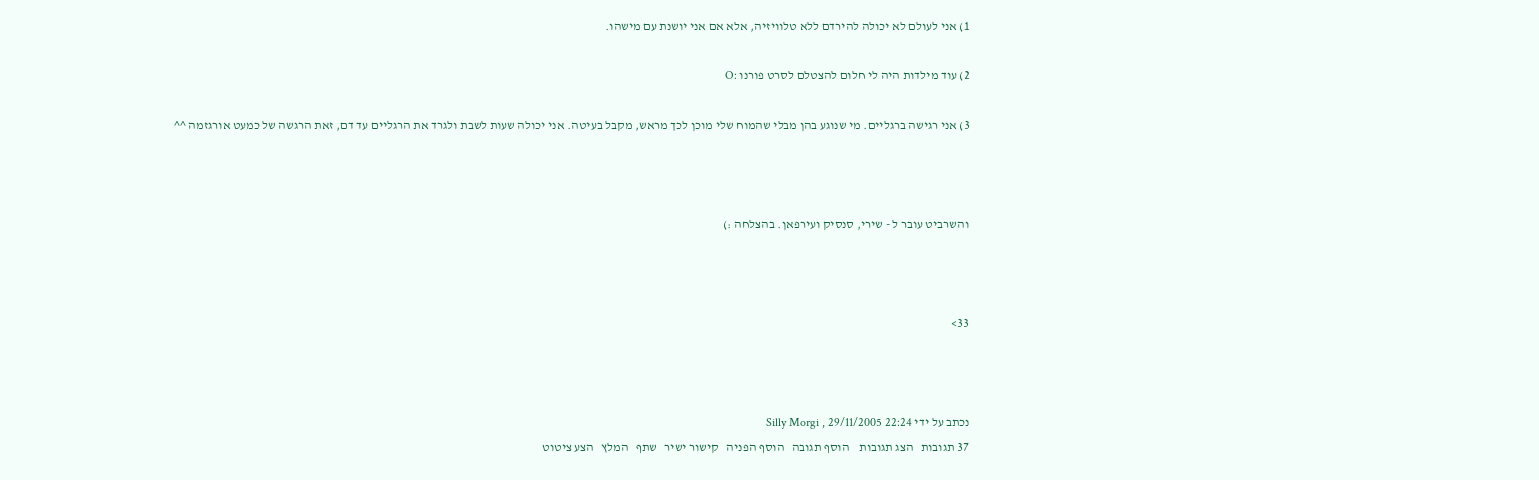1) אני לעולם לא יכולה להירדם ללא טלוויזיה, אלא אם אני יושנת עם מישהו.

2) עוד מילדות היה לי חלום להצטלם לסרט פורנו :O

3) אני רגישה ברגליים. מי שנוגע בהן מבלי שהמוח שלי מוכן לכך מראש, מקבל בעיטה. אני יכולה שעות לשבת ולגרד את הרגליים עד דם, זאת הרגשה של כמעט אורגזמה ^^



והשרביט עובר ל - שירי, סנסיק ועירפאן. בהצלחה :)



33>



נכתב על ידי Silly Morgi , 29/11/2005 22:24
37 תגובות   הצג תגובות    הוסף תגובה   הוסף הפניה   קישור ישיר   שתף   המלץ   הצע ציטוט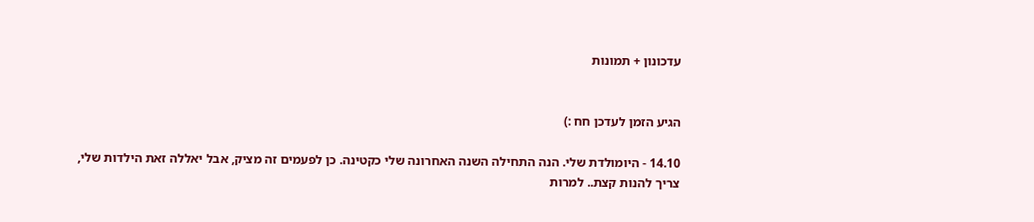עדכונון + תמונות


הגיע הזמן לעדכן חח :)

14.10 - היומולדת שלי. הנה התחילה השנה האחרונה שלי כקטינה. כן לפעמים זה מציק, אבל יאללה זאת הילדות שלי, צריך להנות קצת.. למרות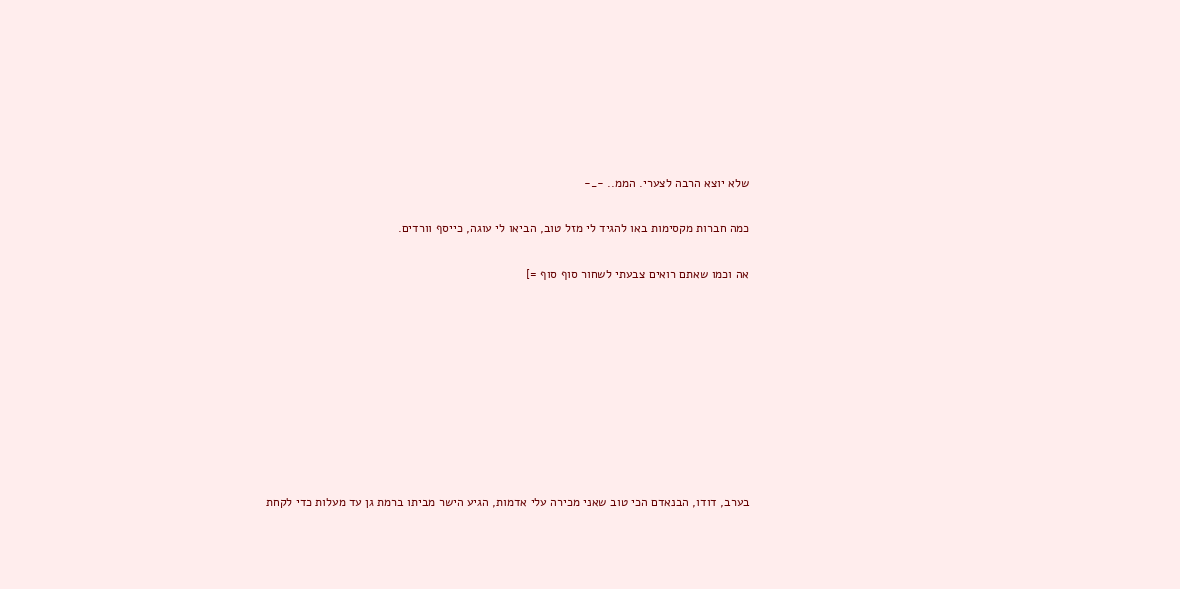שלא יוצא הרבה לצערי. הממ.. -_-

כמה חברות מקסימות באו להגיד לי מזל טוב, הביאו לי עוגה, כייסף וורדים.

אה וכמו שאתם רואים צבעתי לשחור סוף סוף =]









בערב, דודו, הבנאדם הכי טוב שאני מכירה עלי אדמות, הגיע הישר מביתו ברמת גן עד מעלות כדי לקחת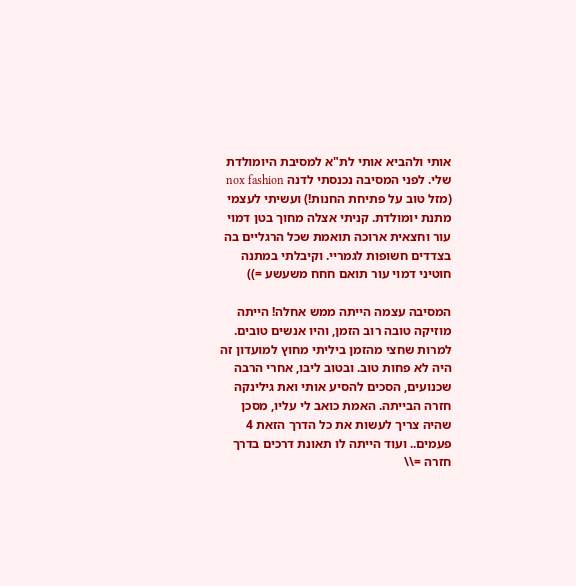אותי ולהביא אותי לת"א למסיבת היומולדת שלי. לפני המסיבה נכנסתי לדנה nox fashion (מזל טוב על פתיחת החנות!) ועשיתי לעצמי מתנת יומולדת. קניתי אצלה מחוך בטן דמוי עור וחצאית ארוכה תואמת שכל הרגליים בה בצדדים חשופות לגמריי. וקיבלתי במתנה חוטיני דמוי עור תואם חחח משעשע =))

המסיבה עצמה הייתה ממש אחלה! הייתה מוזיקה טובה רוב הזמן, והיו אנשים טובים. למרות שחצי מהזמן ביליתי מחוץ למועדון זה היה לא פחות טוב. ובטוב ליבו, אחרי הרבה שכנועים, הסכים להסיע אותי ואת גילינקה חזרה הבייתה. האמת כואב לי עליו, מסכן שהיה צריך לעשות את כל הדרך הזאת 4 פעמים.. ועוד הייתה לו תאונת דרכים בדרך חזרה =\\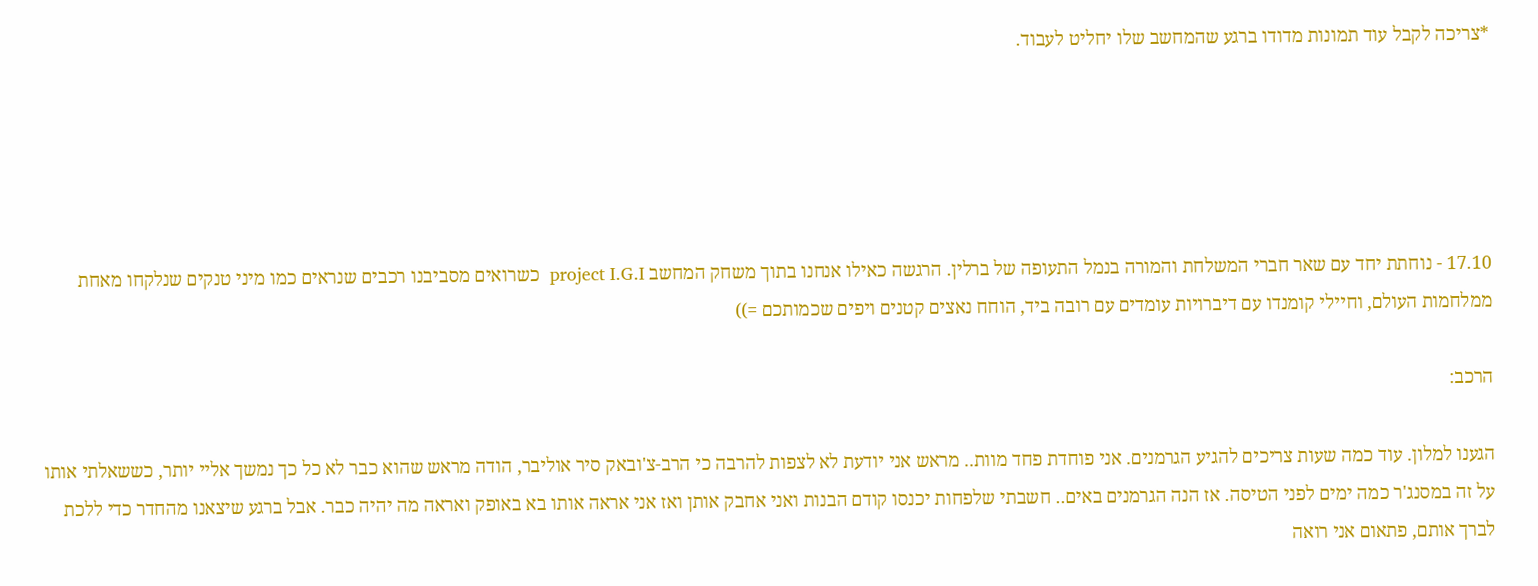*צריכה לקבל עוד תמונות מדודו ברגע שהמחשב שלו יחליט לעבוד.





17.10 - נוחתת יחד עם שאר חברי המשלחת והמורה בנמל התעופה של ברלין. הרגשה כאילו אנחנו בתוך משחק המחשב project I.G.I  כשרואים מסביבנו רכבים שנראים כמו מיני טנקים שנלקחו מאחת ממלחמות העולם, וחיילי קומנדו עם דיברויות עומדים עם רובה ביד, הוחח נאצים קטנים ויפים שכמותכם =))

הרכב:

הגענו למלון. עוד כמה שעות צריכים להגיע הגרמנים. אני פוחדת פחד מוות.. מראש אני יודעת לא לצפות להרבה כי הרב-צ'ובאק סיר אוליבר, הודה מראש שהוא כבר לא כל כך נמשך אליי יותר, כששאלתי אותו על זה במסנג'ר כמה ימים לפני הטיסה. אז הנה הגרמנים באים.. חשבתי שלפחות יכנסו קודם הבנות ואני אחבק אותן ואז אני אראה אותו בא באופק ואראה מה יהיה כבר. אבל ברגע שיצאנו מהחדר כדי ללכת לברך אותם, פתאום אני רואה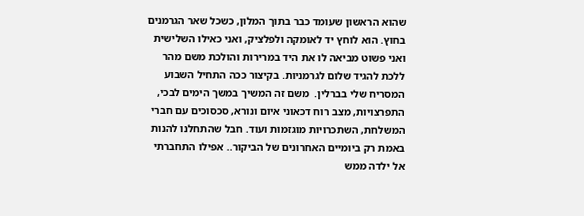שהוא הראשון שעומד כבר בתוך המלון, כשכל שאר הגרמנים בחוץ. הוא לוחץ יד לאומקה ולפלציק, ואני כאילו השלישית ואני פשוט מביאה לו את היד במרירות והולכת משם מהר ללכת להגיד שלום לגרמניות. בקיצור ככה התחיל השבוע המסריח שלי בברלין.  משם זה המשיך במשך הימים לבכי, התפרצויות, מצב רוח דכאוני איום ונורא, סכסוכים עם חברי המשלחת, השתכרויות מוגזמות ועוד. חבל שהתחלנו להנות באמת רק ביומיים האחרונים של הביקור.. אפילו התחברתי אל ילדה ממש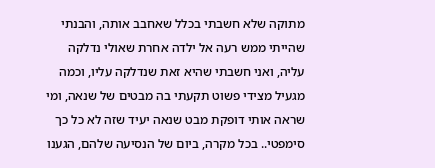מתוקה שלא חשבתי בכלל שאחבב אותה, והבנתי שהייתי ממש רעה אל ילדה אחרת שאולי נדלקה עליה, ואני חשבתי שהיא זאת שנדלקה עליו, וכמה מגעיל מצידי פשוט תקעתי בה מבטים של שנאה, ומי שראה אותי דופקת מבט שנאה יעיד שזה לא כל כך סימפטי.. בכל מקרה, ביום של הנסיעה שלהם, הגענו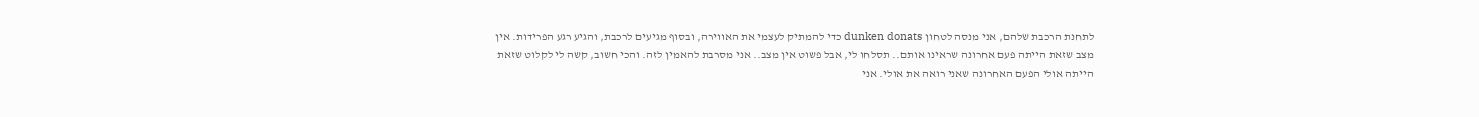לתחנת הרכבת שלהם, אני מנסה לטחון dunken donats כדי להמתיק לעצמי את האווירה, ובסוף מגיעים לרכבת, והגיע רגע הפרידות. אין מצב שזאת הייתה פעם אחרונה שראינו אותם.. תסלחו לי, אבל פשוט אין מצב.. אני מסרבת להאמין לזה. והכי חשוב, קשה לי לקלוט שזאת הייתה אולי הפעם האחרונה שאני רואה את אולי. אני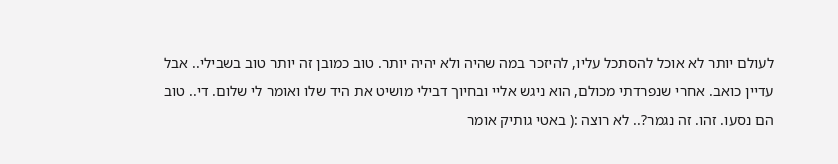לעולם יותר לא אוכל להסתכל עליו, להיזכר במה שהיה ולא יהיה יותר. טוב כמובן זה יותר טוב בשבילי.. אבל עדיין כואב. אחרי שנפרדתי מכולם, הוא ניגש אליי ובחיוך דבילי מושיט את היד שלו ואומר לי שלום. די.. טוב הם נסעו. זהו. זה נגמר?.. לא רוצה :( באטי גותיק אומר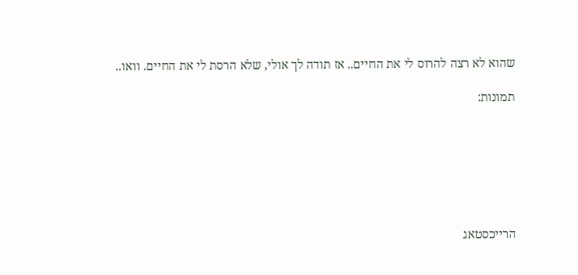שהוא לא רצה להרוס לי את החיים.. אז תודה לך אולי, שלא הרסת לי את החיים. וואו..

תמונות:







הרייכסטאג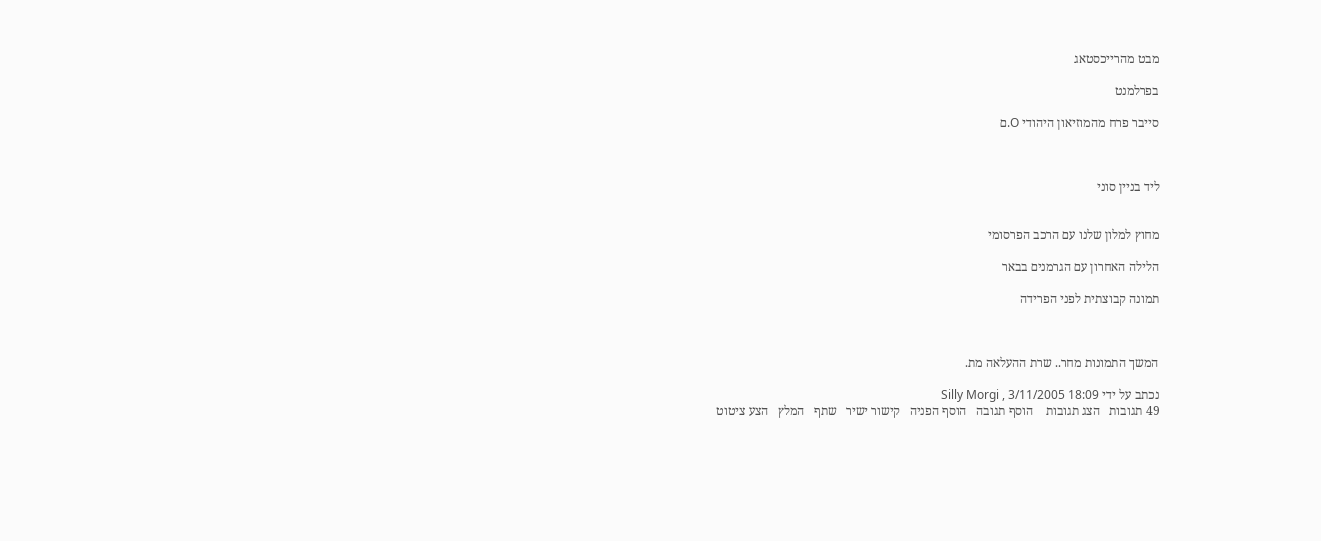מבט מהרייכסטאג

בפרלמנט

סייבר פרח מהמוזיאון היהודי O.ם



ליד בניין סוני


מחוץ למלון שלנו עם הרכב הפרסומי

הלילה האחרון עם הגרמנים בבאר

תמונה קבוצתית לפני הפרידה



המשך התמונות מחר.. שרת ההעלאה מת.

נכתב על ידי Silly Morgi , 3/11/2005 18:09
49 תגובות   הצג תגובות    הוסף תגובה   הוסף הפניה   קישור ישיר   שתף   המלץ   הצע ציטוט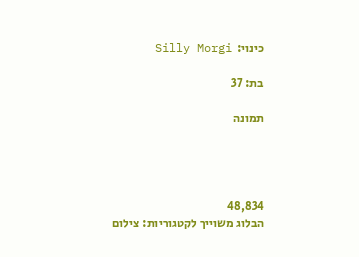כינוי:  Silly Morgi

בת: 37

תמונה




48,834
הבלוג משוייך לקטגוריות: צילום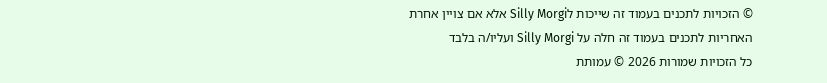© הזכויות לתכנים בעמוד זה שייכות לSilly Morgi אלא אם צויין אחרת
האחריות לתכנים בעמוד זה חלה על Silly Morgi ועליו/ה בלבד
כל הזכויות שמורות 2026 © עמותת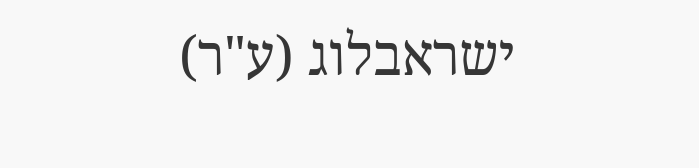ישראבלוג (ע"ר)